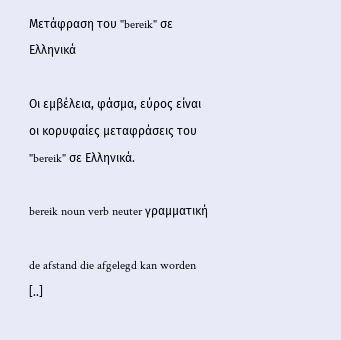Μετάφραση του "bereik" σε Ελληνικά

Οι εμβέλεια, φάσμα, εύρος είναι οι κορυφαίες μεταφράσεις του "bereik" σε Ελληνικά.

bereik noun verb neuter γραμματική

de afstand die afgelegd kan worden [..]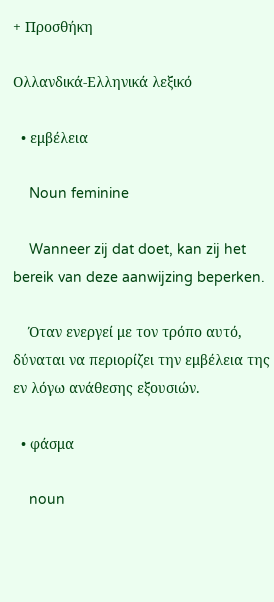+ Προσθήκη

Ολλανδικά-Ελληνικά λεξικό

  • εμβέλεια

    Noun feminine

    Wanneer zij dat doet, kan zij het bereik van deze aanwijzing beperken.

    Όταν ενεργεί με τον τρόπο αυτό, δύναται να περιορίζει την εμβέλεια της εν λόγω ανάθεσης εξουσιών.

  • φάσμα

    noun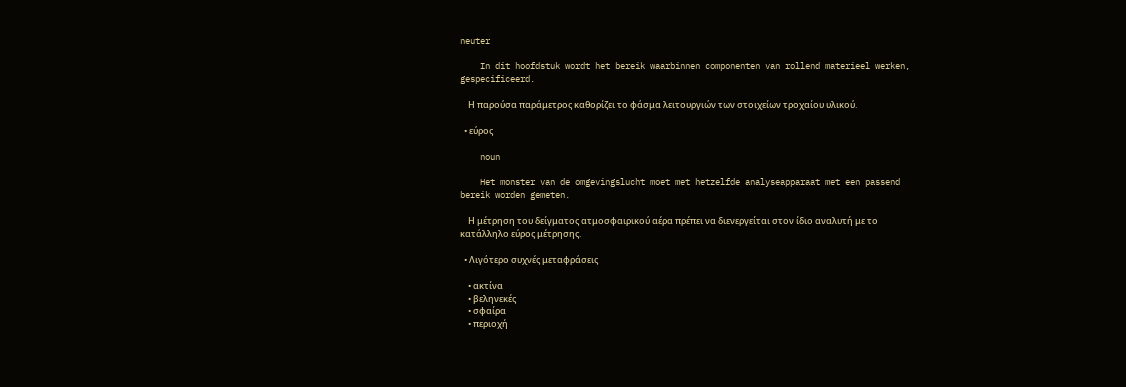neuter

    In dit hoofdstuk wordt het bereik waarbinnen componenten van rollend materieel werken, gespecificeerd.

    Η παρούσα παράμετρος καθορίζει το φάσμα λειτουργιών των στοιχείων τροχαίου υλικού.

  • εύρος

    noun

    Het monster van de omgevingslucht moet met hetzelfde analyseapparaat met een passend bereik worden gemeten.

    Η μέτρηση του δείγματος ατμοσφαιρικού αέρα πρέπει να διενεργείται στον ίδιο αναλυτή με το κατάλληλο εύρος μέτρησης.

  • Λιγότερο συχνές μεταφράσεις

    • ακτίνα
    • βεληνεκές
    • σφαίρα
    • περιοχή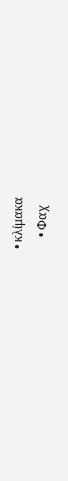• κλίμακα
    • Φαχ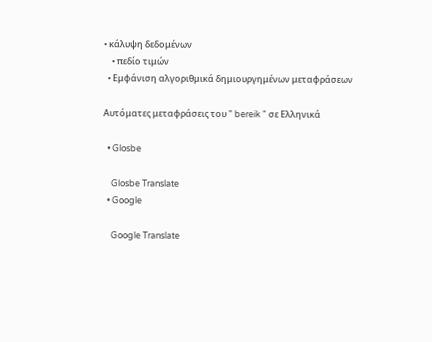• κάλυψη δεδομένων
    • πεδίο τιμών
  • Εμφάνιση αλγοριθμικά δημιουργημένων μεταφράσεων

Αυτόματες μεταφράσεις του " bereik " σε Ελληνικά

  • Glosbe

    Glosbe Translate
  • Google

    Google Translate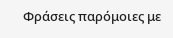Φράσεις παρόμοιες με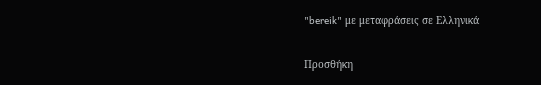"bereik" με μεταφράσεις σε Ελληνικά

Προσθήκη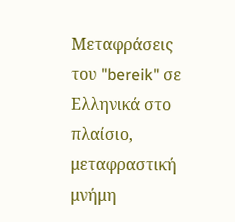Μεταφράσεις του "bereik" σε Ελληνικά στο πλαίσιο, μεταφραστική μνήμη